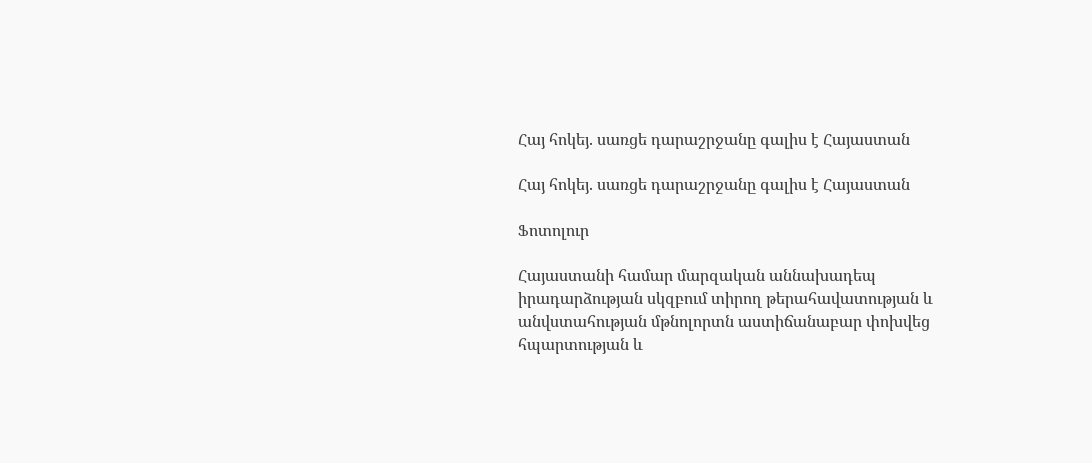Հայ հոկեյ. սառցե դարաշրջանը գալիս է Հայաստան

Հայ հոկեյ. սառցե դարաշրջանը գալիս է Հայաստան

Ֆոտոլուր

Հայաստանի համար մարզական աննախադեպ իրադարձության սկզբում տիրող թերահավատության և անվստահության մթնոլորտն աստիճանաբար փոխվեց հպարտության և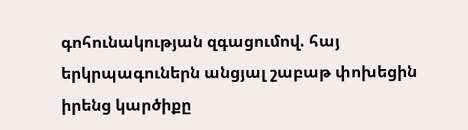գոհունակության զգացումով. հայ երկրպագուներն անցյալ շաբաթ փոխեցին իրենց կարծիքը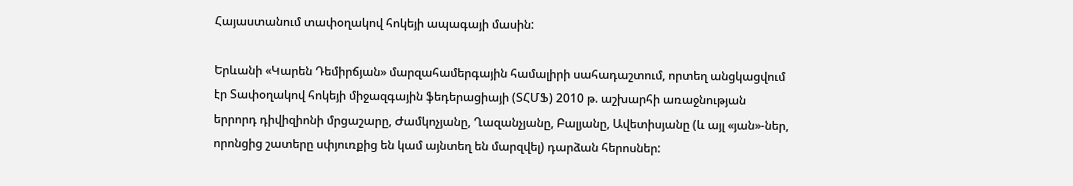Հայաստանում տափօղակով հոկեյի ապագայի մասին:

Երևանի «Կարեն Դեմիրճյան» մարզահամերգային համալիրի սահադաշտում, որտեղ անցկացվում էր Տափօղակով հոկեյի միջազգային ֆեդերացիայի (ՏՀՄՖ) 2010 թ. աշխարհի առաջնության երրորդ դիվիզիոնի մրցաշարը, Ժամկոչյանը, Ղազանչյանը, Բալյանը, Ավետիսյանը (և այլ «յան»-ներ, որոնցից շատերը սփյուռքից են կամ այնտեղ են մարզվել) դարձան հերոսներ: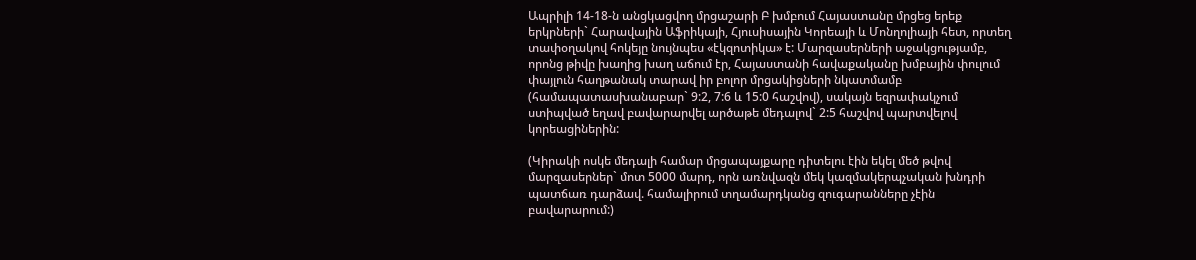Ապրիլի 14-18-ն անցկացվող մրցաշարի Բ խմբում Հայաստանը մրցեց երեք երկրների` Հարավային Աֆրիկայի, Հյուսիսային Կորեայի և Մոնղոլիայի հետ, որտեղ տափօղակով հոկեյը նույնպես «էկզոտիկա» է: Մարզասերների աջակցությամբ, որոնց թիվը խաղից խաղ աճում էր, Հայաստանի հավաքականը խմբային փուլում փայլուն հաղթանակ տարավ իր բոլոր մրցակիցների նկատմամբ (համապատասխանաբար` 9:2, 7:6 և 15:0 հաշվով), սակայն եզրափակչում ստիպված եղավ բավարարվել արծաթե մեդալով` 2:5 հաշվով պարտվելով կորեացիներին:

(Կիրակի ոսկե մեդալի համար մրցապայքարը դիտելու էին եկել մեծ թվով մարզասերներ` մոտ 5000 մարդ, որն առնվազն մեկ կազմակերպչական խնդրի պատճառ դարձավ. համալիրում տղամարդկանց զուգարանները չէին բավարարում:)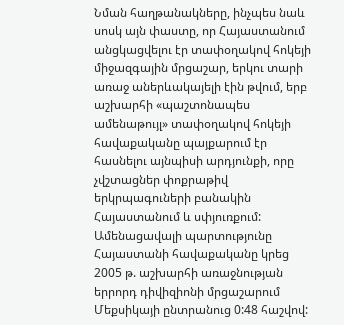Նման հաղթանակները, ինչպես նաև սոսկ այն փաստը, որ Հայաստանում անցկացվելու էր տափօղակով հոկեյի միջազգային մրցաշար, երկու տարի առաջ աներևակայելի էին թվում, երբ աշխարհի «պաշտոնապես ամենաթույլ» տափօղակով հոկեյի հավաքականը պայքարում էր հասնելու այնպիսի արդյունքի, որը չվշտացներ փոքրաթիվ երկրպագուների բանակին Հայաստանում և սփյուռքում: Ամենացավալի պարտությունը Հայաստանի հավաքականը կրեց 2005 թ. աշխարհի առաջնության երրորդ դիվիզիոնի մրցաշարում Մեքսիկայի ընտրանուց 0:48 հաշվով: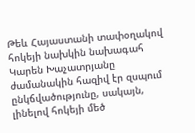Թեև Հայաստանի տափօղակով հոկեյի նախկին նախագահ Կարեն Խաչատրյանը ժամանակին հազիվ էր զսպում ընկճվածությունը, սակայն, լինելով հոկեյի մեծ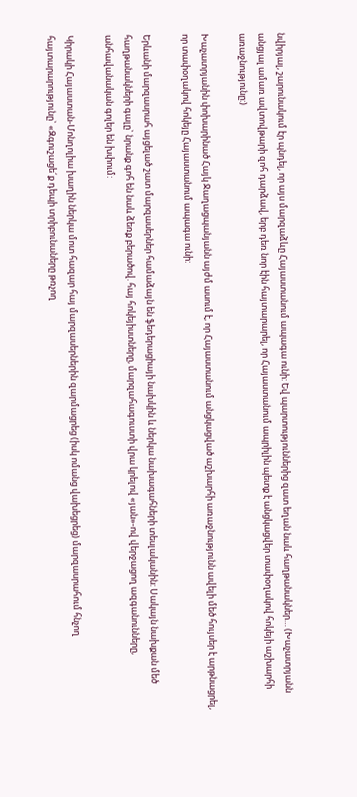նվիրյալ, շարունակում էր պնդել, որ այս մարզաձևը Հայաստանում ապագա ունի: Եվ պարտություններից զատ եղան նաև հաղթանակներ… (Խաչատրյանն անցյալ ամառ ավտովթարի զոհ դարձավ, երբ դեռ նոր էին հայտարարել, որ Հայաստանում ապրիլին պետք է անցկացվեր տափօղակով հոկեյի աշխարհի առաջնությունը:)

Խաչատրյանին փոխարինած Հայկ Ջաղացպանյանն այժմ ասում է, որ Հայաստանում անցկացված աշխարհի առաջնությունն ավելի մեծ հույսեր է արթնացրել, որ տափօղակով հոկեյը Հայաստանում ապագա ունի:

Երևանի մարզասրահ այցելած շատ մարզասերներ համաձայն են ֆեդերացիայի նախկին և ներկա նախագահների տեսլականին: Սակայն նախքան մեծ հաղթանակների գալը` նրանք գոհ են նաև ձեռք բերածով. հայ հոկեյիստները, մարզահագուստի վրա կրելով «յան»-ով վերջացող ազգանունները, անհավանական գոլեր են խփում:

Կիրակի Հայաստան-Մոնղոլիա խաղին ներկա մոտ հազար հայ մարզասերներին զարմացրեց (իսկ ոմանց վախեցրեց) մարզասրահում հնչող հայտարարությունը` «Զգուշացե´ք դեպի տրիբունաները թռչող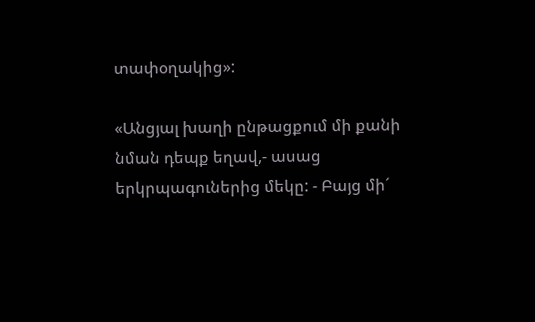տափօղակից»:

«Անցյալ խաղի ընթացքում մի քանի նման դեպք եղավ,- ասաց երկրպագուներից մեկը: - Բայց մի´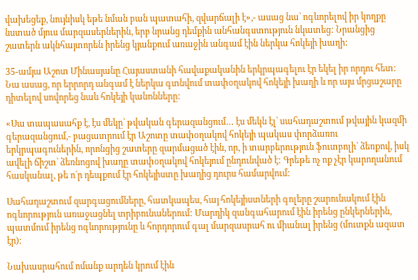վախեցեք, նույնիսկ եթե նման բան պատահի, զվարճալի է»,- ասաց նա` ոգևորելով իր կողքը նստած մյուս մարզասերներին, երբ նրանց դեմքին անհանգստություն նկատեց: Նրանցից շատերն ակնհայտորեն իրենց կյանքում առաջին անգամ էին ներկա հոկեյի խաղի:

35-ամյա Աշոտ Մինասյանը Հայաստանի հավաքականին երկրպագելու էր եկել իր որդու հետ: Նա ասաց, որ երրորդ անգամ է ներկա գտնվում տափօղակով հոկեյի խաղի և որ այս մրցաշարը դիտելով սովորեց նաև հոկեյի կանոնները:

«Սա տապասահք է, էս մեկը` թվական գերազանցում… էս մեկն էլ` սահադաշտում թվային կազմի գերազանցում,- բացատրում էր Աշոտը տափօղակով հոկեյի պակաս փորձառու երկրպագուներին, որոնցից շատերը զարմացած էին, որ, ի տարբերություն ֆուտբոլի` ձեռքով, իսկ ավելի ճիշտ` ձեռնոցով խաղը տափօղակով հոկեյում ընդունված է: Գրեթե ոչ ոք չէր կարողանում հասկանալ, թե ո´ր դեպքում էր հոկեյիստը խաղից դուրս համարվում:

Սահադաշտում զարգացումները, հատկապես, հայ հոկեյիստների գոլերը շարունակում էին ոգևորություն առաջացնել տրիբունաներում: Մարդիկ զանգահարում էին իրենց ընկերներին, պատմում իրենց ոգևորությունը և հորդորում գալ մարզասրահ ու միանալ իրենց (մուտքն ազատ էր):

Նախասրահում ոմանք արդեն կրում էին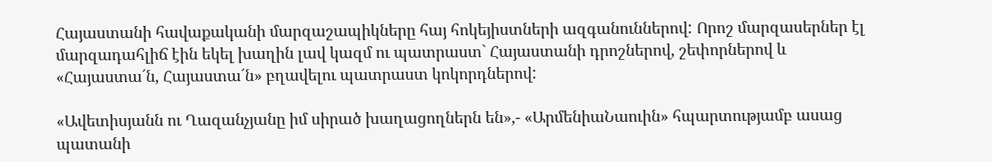Հայաստանի հավաքականի մարզաշապիկները հայ հոկեյիստների ազգանուններով: Որոշ մարզասերներ էլ մարզադահլիճ էին եկել խաղին լավ կազմ ու պատրաստ` Հայաստանի դրոշներով, շեփորներով և «Հայաստա´ն, Հայաստա´ն» բղավելու պատրաստ կոկորդներով:

«Ավետիսյանն ու Ղազանչյանը իմ սիրած խաղացողներն են»,- «ԱրմենիաՆաուին» հպարտությամբ ասաց պատանի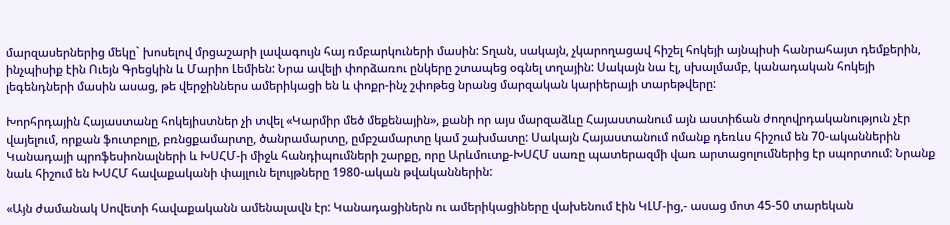մարզասերներից մեկը` խոսելով մրցաշարի լավագույն հայ ռմբարկուների մասին: Տղան, սակայն, չկարողացավ հիշել հոկեյի այնպիսի հանրահայտ դեմքերին, ինչպիսիք էին Ուեյն Գրեցկին և Մարիո Լեմիեն: Նրա ավելի փորձառու ընկերը շտապեց օգնել տղային: Սակայն նա էլ, սխալմամբ, կանադական հոկեյի լեգենդների մասին ասաց, թե վերջիններս ամերիկացի են և փոքր-ինչ շփոթեց նրանց մարզական կարիերայի տարեթվերը:

Խորհրդային Հայաստանը հոկեյիստներ չի տվել «Կարմիր մեծ մեքենային», քանի որ այս մարզաձևը Հայաստանում այն աստիճան ժողովրդականություն չէր վայելում, որքան ֆուտբոլը, բռնցքամարտը, ծանրամարտը, ըմբշամարտը կամ շախմատը: Սակայն Հայաստանում ոմանք դեռևս հիշում են 70-ականներին Կանադայի պրոֆեսիոնալների և ԽՍՀՄ-ի միջև հանդիպումների շարքը, որը Արևմուտք-ԽՍՀՄ սառը պատերազմի վառ արտացոլումներից էր սպորտում: Նրանք նաև հիշում են ԽՍՀՄ հավաքականի փայլուն ելույթները 1980-ական թվականներին:

«Այն ժամանակ Սովետի հավաքականն ամենալավն էր: Կանադացիներն ու ամերիկացիները վախենում էին ԿԼՄ-ից,- ասաց մոտ 45-50 տարեկան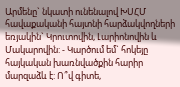Արմենը` նկատի ունենալով ԽՍՀՄ հավաքականի հայտնի հարձակվողների եռյակին` Կրուտովին, Լարիոնովին և Մակարովին: - Կարծում եմ` հոկեյը հայկական խառնվածքին հարիր մարզաձև է: Ո՞վ գիտե,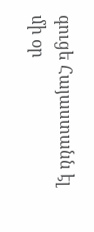գուցե Հայաստանն էլ մի օր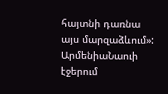հայտնի դառնա այս մարզաձևում»:
ԱրմենիաՆաուի էջերում